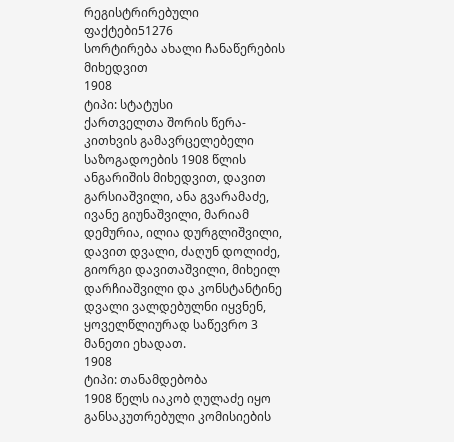რეგისტრირებული ფაქტები51276
სორტირება ახალი ჩანაწერების მიხედვით
1908
ტიპი: სტატუსი
ქართველთა შორის წერა-კითხვის გამავრცელებელი საზოგადოების 1908 წლის ანგარიშის მიხედვით, დავით გარსიაშვილი, ანა გვარამაძე, ივანე გიუნაშვილი, მარიამ დემურია, ილია დურგლიშვილი, დავით დვალი, ძაღუნ დოლიძე, გიორგი დავითაშვილი, მიხეილ დარჩიაშვილი და კონსტანტინე დვალი ვალდებულნი იყვნენ, ყოველწლიურად საწევრო 3 მანეთი ეხადათ.
1908
ტიპი: თანამდებობა
1908 წელს იაკობ ღულაძე იყო განსაკუთრებული კომისიების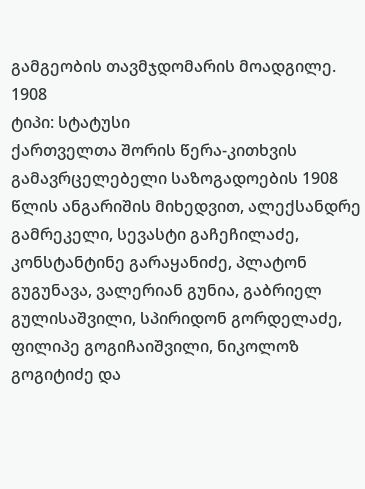გამგეობის თავმჯდომარის მოადგილე.
1908
ტიპი: სტატუსი
ქართველთა შორის წერა-კითხვის გამავრცელებელი საზოგადოების 1908 წლის ანგარიშის მიხედვით, ალექსანდრე გამრეკელი, სევასტი გაჩეჩილაძე, კონსტანტინე გარაყანიძე, პლატონ გუგუნავა, ვალერიან გუნია, გაბრიელ გულისაშვილი, სპირიდონ გორდელაძე, ფილიპე გოგიჩაიშვილი, ნიკოლოზ გოგიტიძე და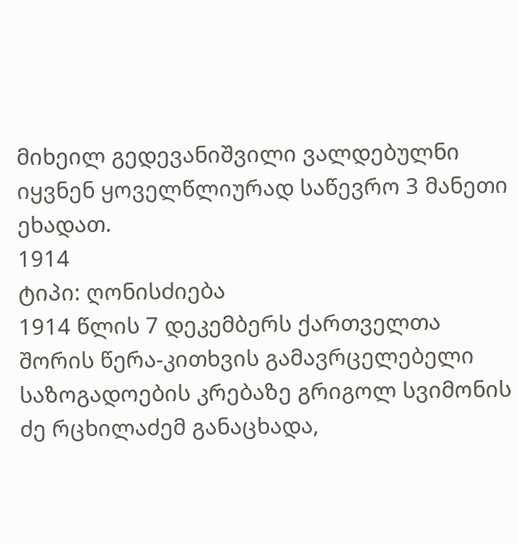მიხეილ გედევანიშვილი ვალდებულნი იყვნენ ყოველწლიურად საწევრო 3 მანეთი ეხადათ.
1914
ტიპი: ღონისძიება
1914 წლის 7 დეკემბერს ქართველთა შორის წერა-კითხვის გამავრცელებელი საზოგადოების კრებაზე გრიგოლ სვიმონის ძე რცხილაძემ განაცხადა,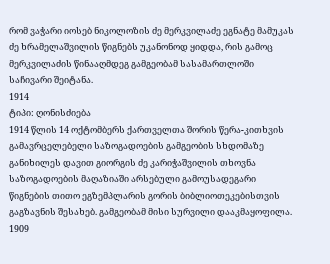რომ ვაჭარი იოსებ ნიკოლოზის ძე მერკვილაძე ეგნატე მამუკას ძე ხრამელაშვილის წიგნებს უკანონოდ ყიდდა, რის გამოც მერკვილაძის წინააღმდეგ გამგეობამ სასამართლოში საჩივარი შეიტანა.
1914
ტიპი: ღონისძიება
1914 წლის 14 ოქტომბერს ქართველთა შორის წერა-კითხვის გამავრცელებელი საზოგადოების გამგეობის სხდომაზე განიხილეს დავით გიორგის ძე კარიჭაშვილის თხოვნა საზოგადოების მაღაზიაში არსებული გამოუსადეგარი წიგნების თითო ეგზემპლარის გორის ბიბლიოთეკებისთვის გაგზავნის შესახებ. გამგეობამ მისი სურვილი დააკმაყოფილა.
1909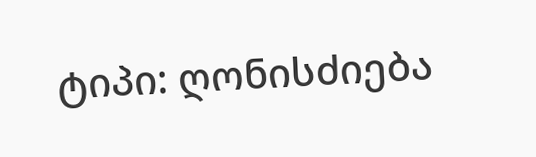ტიპი: ღონისძიება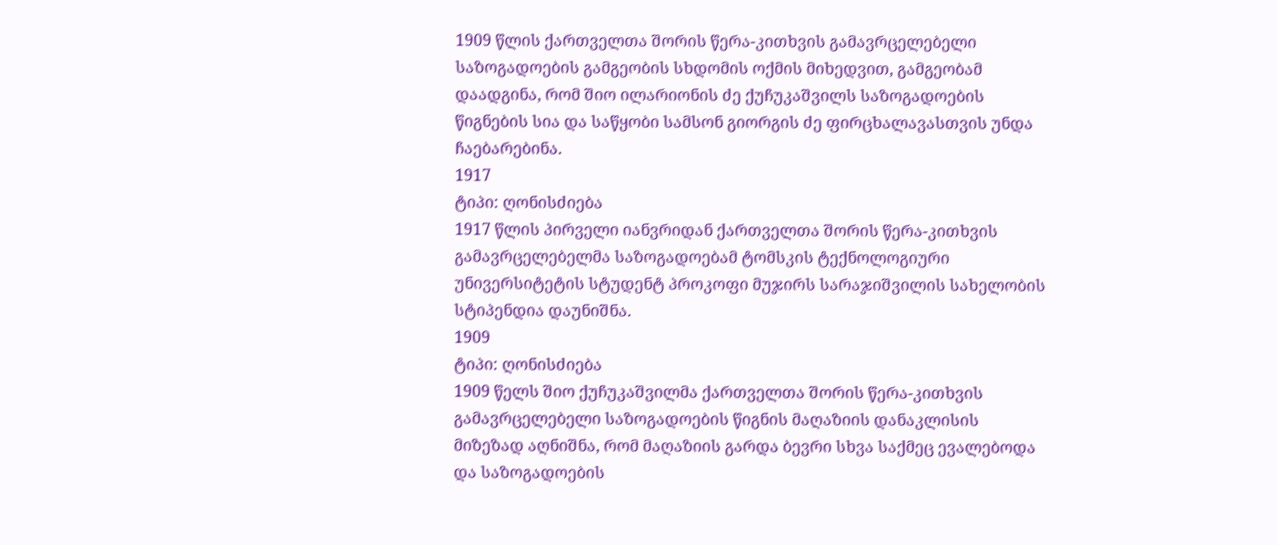1909 წლის ქართველთა შორის წერა-კითხვის გამავრცელებელი საზოგადოების გამგეობის სხდომის ოქმის მიხედვით, გამგეობამ დაადგინა, რომ შიო ილარიონის ძე ქუჩუკაშვილს საზოგადოების წიგნების სია და საწყობი სამსონ გიორგის ძე ფირცხალავასთვის უნდა ჩაებარებინა.
1917
ტიპი: ღონისძიება
1917 წლის პირველი იანვრიდან ქართველთა შორის წერა-კითხვის გამავრცელებელმა საზოგადოებამ ტომსკის ტექნოლოგიური უნივერსიტეტის სტუდენტ პროკოფი მუჯირს სარაჯიშვილის სახელობის სტიპენდია დაუნიშნა.
1909
ტიპი: ღონისძიება
1909 წელს შიო ქუჩუკაშვილმა ქართველთა შორის წერა-კითხვის გამავრცელებელი საზოგადოების წიგნის მაღაზიის დანაკლისის მიზეზად აღნიშნა, რომ მაღაზიის გარდა ბევრი სხვა საქმეც ევალებოდა და საზოგადოების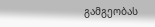გამგეობას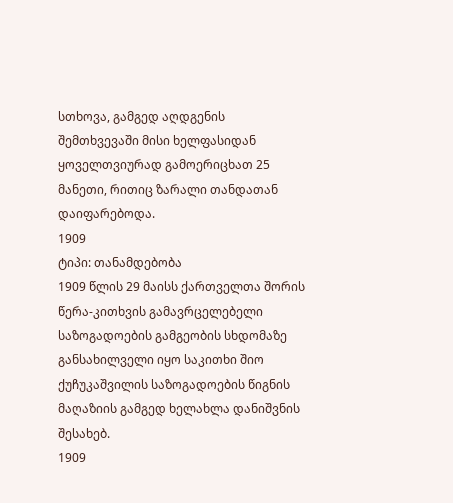სთხოვა, გამგედ აღდგენის შემთხვევაში მისი ხელფასიდან ყოველთვიურად გამოერიცხათ 25 მანეთი, რითიც ზარალი თანდათან დაიფარებოდა.
1909
ტიპი: თანამდებობა
1909 წლის 29 მაისს ქართველთა შორის წერა-კითხვის გამავრცელებელი საზოგადოების გამგეობის სხდომაზე განსახილველი იყო საკითხი შიო ქუჩუკაშვილის საზოგადოების წიგნის მაღაზიის გამგედ ხელახლა დანიშვნის შესახებ.
1909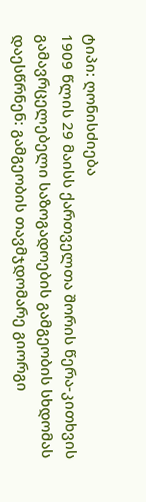ტიპი: ღონისძიება
1909 წლის 29 მაისს ქართველთა შორის წერა-კითხვის გამავრცელებელი საზოგადოების გამგეობის სხდომას დაესწრნენ: გამგეობის თავმჯდომარე გიორგი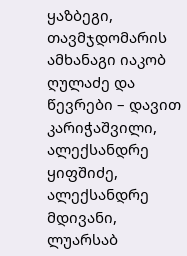ყაზბეგი, თავმჯდომარის ამხანაგი იაკობ ღულაძე და წევრები – დავით კარიჭაშვილი, ალექსანდრე ყიფშიძე, ალექსანდრე მდივანი, ლუარსაბ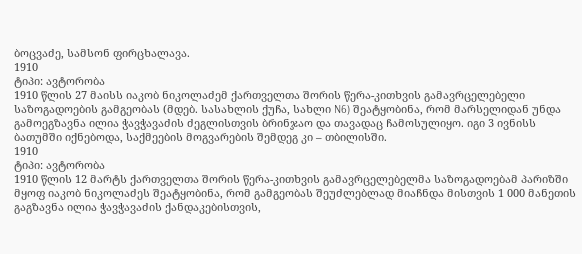ბოცვაძე, სამსონ ფირცხალავა.
1910
ტიპი: ავტორობა
1910 წლის 27 მაისს იაკობ ნიკოლაძემ ქართველთა შორის წერა-კითხვის გამავრცელებელი საზოგადოების გამგეობას (მდებ. სასახლის ქუჩა, სახლი N6) შეატყობინა, რომ მარსელიდან უნდა გამოეგზავნა ილია ჭავჭავაძის ძეგლისთვის ბრინჯაო და თავადაც ჩამოსულიყო. იგი 3 ივნისს ბათუმში იქნებოდა, საქმეების მოგვარების შემდეგ კი – თბილისში.
1910
ტიპი: ავტორობა
1910 წლის 12 მარტს ქართველთა შორის წერა-კითხვის გამავრცელებელმა საზოგადოებამ პარიზში მყოფ იაკობ ნიკოლაძეს შეატყობინა, რომ გამგეობას შეუძლებლად მიაჩნდა მისთვის 1 000 მანეთის გაგზავნა ილია ჭავჭავაძის ქანდაკებისთვის,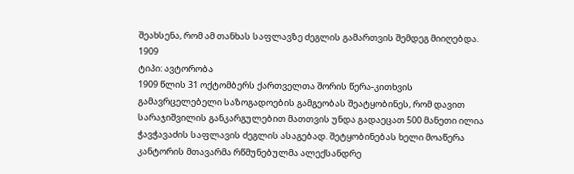შეახსენა, რომ ამ თანხას საფლავზე ძეგლის გამართვის შემდეგ მიიღებდა.
1909
ტიპი: ავტორობა
1909 წლის 31 ოქტომბერს ქართველთა შორის წერა-კითხვის გამავრცელებელი საზოგადოების გამგეობას შეატყობინეს, რომ დავით სარაჯიშვილის განკარგულებით მათთვის უნდა გადაეცათ 500 მანეთი ილია ჭავჭავაძის საფლავის ძეგლის ასაგებად. შეტყობინებას ხელი მოაწერა კანტორის მთავარმა რწმუნებულმა ალექსანდრე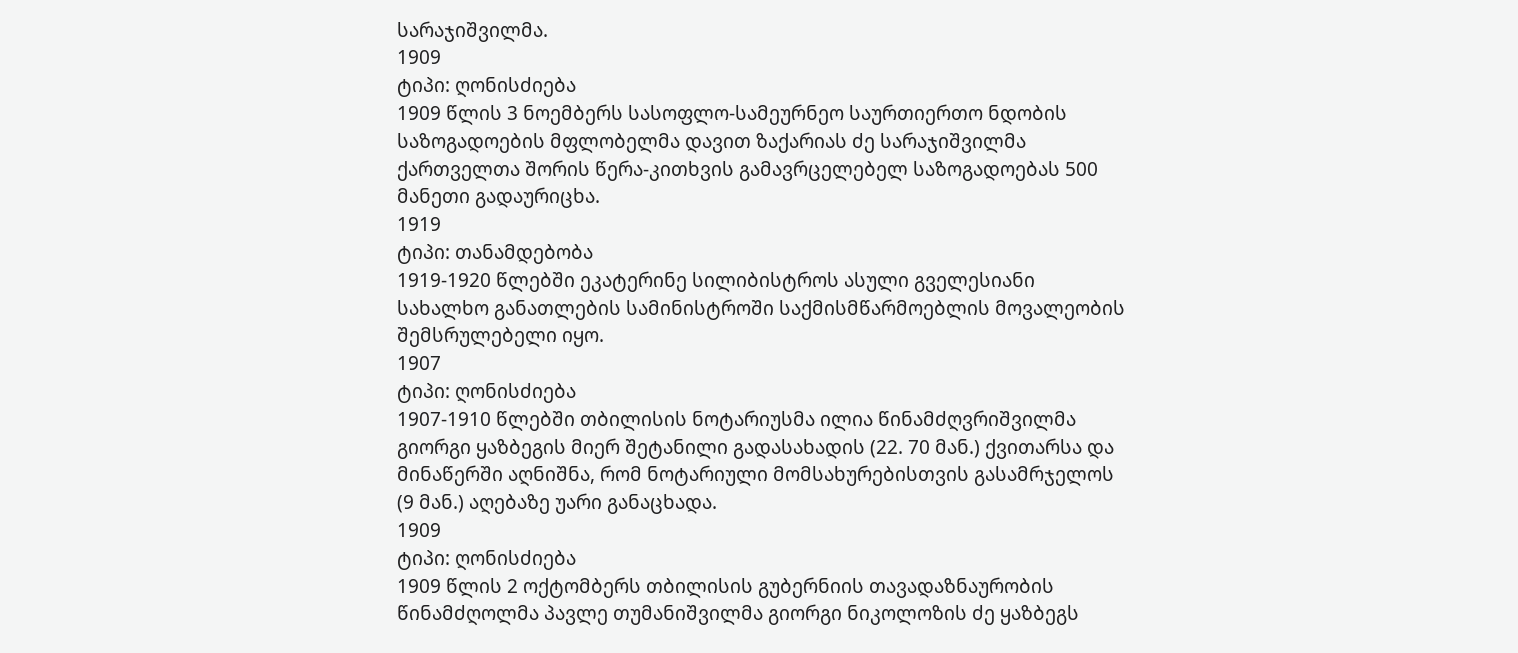სარაჯიშვილმა.
1909
ტიპი: ღონისძიება
1909 წლის 3 ნოემბერს სასოფლო-სამეურნეო საურთიერთო ნდობის საზოგადოების მფლობელმა დავით ზაქარიას ძე სარაჯიშვილმა ქართველთა შორის წერა-კითხვის გამავრცელებელ საზოგადოებას 500 მანეთი გადაურიცხა.
1919
ტიპი: თანამდებობა
1919-1920 წლებში ეკატერინე სილიბისტროს ასული გველესიანი სახალხო განათლების სამინისტროში საქმისმწარმოებლის მოვალეობის შემსრულებელი იყო.
1907
ტიპი: ღონისძიება
1907-1910 წლებში თბილისის ნოტარიუსმა ილია წინამძღვრიშვილმა გიორგი ყაზბეგის მიერ შეტანილი გადასახადის (22. 70 მან.) ქვითარსა და მინაწერში აღნიშნა, რომ ნოტარიული მომსახურებისთვის გასამრჯელოს (9 მან.) აღებაზე უარი განაცხადა.
1909
ტიპი: ღონისძიება
1909 წლის 2 ოქტომბერს თბილისის გუბერნიის თავადაზნაურობის წინამძღოლმა პავლე თუმანიშვილმა გიორგი ნიკოლოზის ძე ყაზბეგს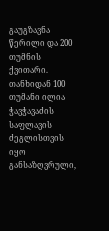გაუგზავნა წერილი და 200 თუმნის ქვითარი. თანხიდან 100 თუმანი ილია ჭავჭავაძის საფლავის ძეგლისთვის იყო განსაზღვრული,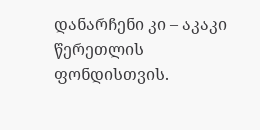დანარჩენი კი – აკაკი წერეთლის ფონდისთვის.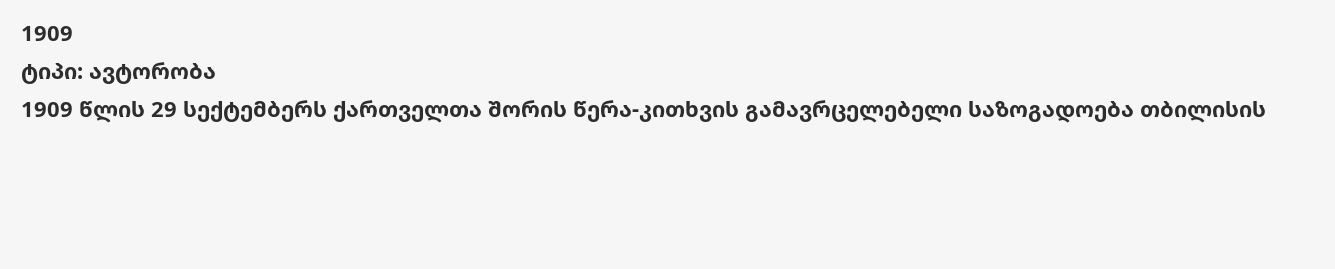1909
ტიპი: ავტორობა
1909 წლის 29 სექტემბერს ქართველთა შორის წერა-კითხვის გამავრცელებელი საზოგადოება თბილისის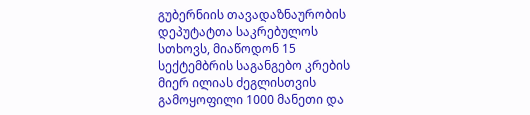გუბერნიის თავადაზნაურობის დეპუტატთა საკრებულოს სთხოვს, მიაწოდონ 15 სექტემბრის საგანგებო კრების მიერ ილიას ძეგლისთვის გამოყოფილი 1000 მანეთი და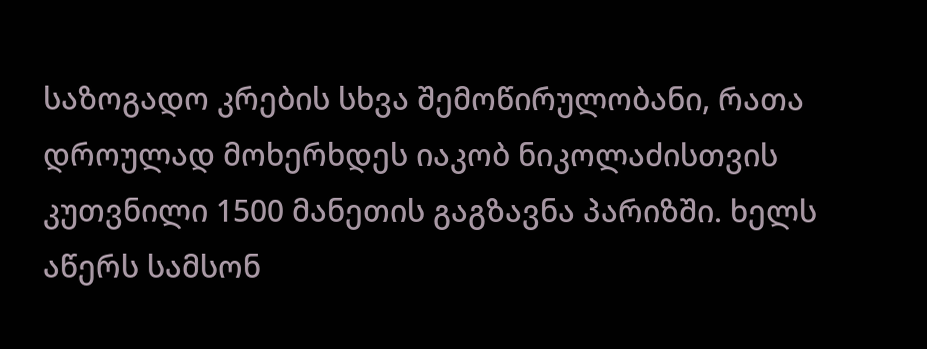საზოგადო კრების სხვა შემოწირულობანი, რათა დროულად მოხერხდეს იაკობ ნიკოლაძისთვის კუთვნილი 1500 მანეთის გაგზავნა პარიზში. ხელს აწერს სამსონ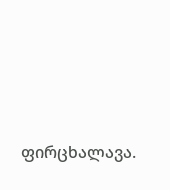ფირცხალავა.